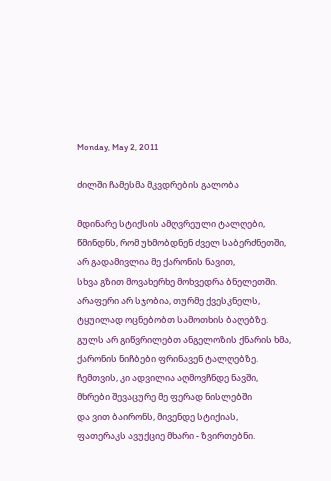Monday, May 2, 2011

ძილში ჩამესმა მკვდრების გალობა

მდინარე სტიქსის ამღვრეული ტალღები,
წმინდნს, რომ უხმობდნენ ძველ საბერძნეთში,
არ გადამივლია მე ქარონის ნავით,
სხვა გზით მოვახერხე მოხვედრა ბნელეთში.
არაფერი არ სჯობია, თურმე ქვესკნელს,
ტყუილად ოცნებობთ სამოთხის ბაღებზე.
გულს არ გიწვრილებთ ანგელოზის ქნარის ხმა,
ქარონის ნიჩბები ფრინავენ ტალღებზე.
ჩემთვის, კი ადვილია აღმოვჩნდე ნავში,
მხრები შევაცურე მე ფერად ნისლებში
და ვით ბაირონს, მივენდე სტიქიას,
ფათერაკს ავუქციე მხარი - ზვირთებნი.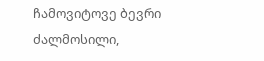ჩამოვიტოვე ბევრი ძალმოსილი,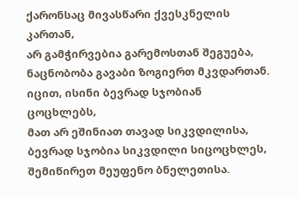ქარონსაც მივასწარი ქვესკნელის კართან,
არ გამჭირვებია გარემოსთან შეგუება,
ნაცნობობა გავაბი ზოგიერთ მკვდართან.
იცით, ისინი ბევრად სჯობიან ცოცხლებს,
მათ არ ეშინიათ თავად სიკვდილისა,
ბევრად სჯობია სიკვდილი სიცოცხლეს,
შემიწირეთ მეუფენო ბნელეთისა.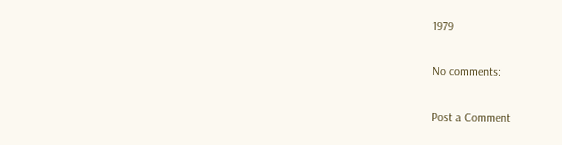1979

No comments:

Post a Comment